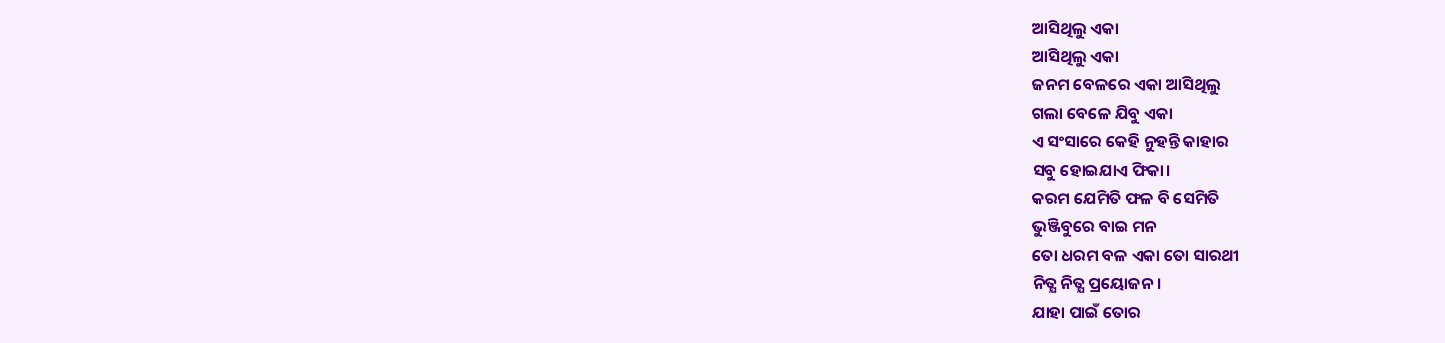ଆସିଥିଲୁ ଏକା
ଆସିଥିଲୁ ଏକା
ଜନମ ବେଳରେ ଏକା ଆସିଥିଲୁ
ଗଲା ବେଳେ ଯିବୁ ଏକା
ଏ ସଂସାରେ କେହି ନୁହନ୍ତି କାହାର
ସବୁ ହୋଇଯାଏ ଫିକା।
କରମ ଯେମିତି ଫଳ ବି ସେମିତି
ଭୁଞ୍ଜିବୁରେ ବାଇ ମନ
ତୋ ଧରମ ବଳ ଏକା ତୋ ସାରଥୀ
ନିତ୍ଯ ନିତ୍ଯ ପ୍ରୟୋଜନ।
ଯାହା ପାଇଁ ତୋର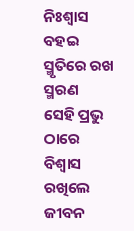ନିଃଶ୍ୱାସ ବହଇ
ସ୍ମୃତିରେ ରଖ ସ୍ମରଣ
ସେହି ପ୍ରଭୁ ଠାରେ ବିଶ୍ୱାସ ରଖିଲେ
ଜୀବନ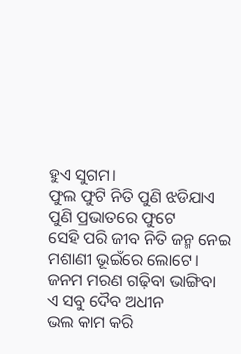ହୁଏ ସୁଗମ।
ଫୁଲ ଫୁଟି ନିତି ପୁଣି ଝଡିଯାଏ
ପୁଣି ପ୍ରଭାତରେ ଫୁଟେ
ସେହି ପରି ଜୀବ ନିତି ଜନ୍ମ ନେଇ
ମଶାଣୀ ଭୂଇଁରେ ଲୋଟେ।
ଜନମ ମରଣ ଗଢ଼ିବା ଭାଙ୍ଗିବା
ଏ ସବୁ ଦୈବ ଅଧୀନ
ଭଲ କାମ କରି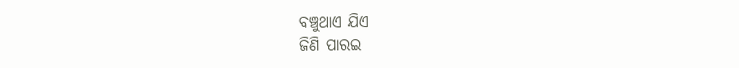ବଞ୍ଚୁଥାଏ ଯିଏ
ଜିଣି ପାରଇ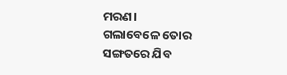ମରଣ।
ଗଲାବେଳେ ତୋର ସଙ୍ଗତରେ ଯିବ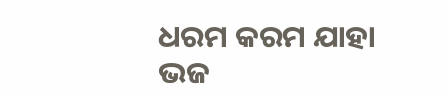ଧରମ କରମ ଯାହା
ଭଜ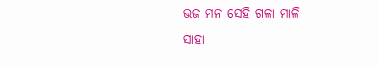ଭଜ ମନ ସେହି ଗଳା ମାଳି
ସାହା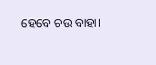ହେବେ ଚଉ ବାହା।